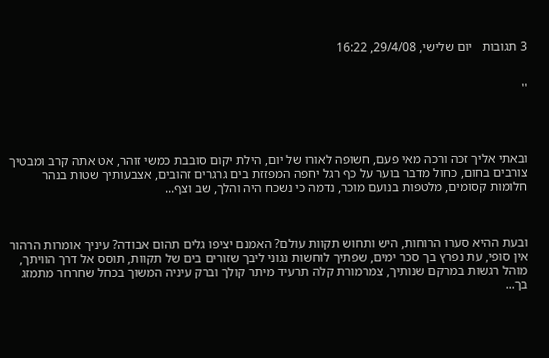3 תגובות   יום שלישי, 29/4/08, 16:22


''




ובאתי אליך זכה ורכה מאי פעם, חשופה לאורו של יום, הילת יקום סובבת כמשי זוהר, אט אתה קרב ומבטיך צורבים בחום, כחול מדבר בוער על כף רגל יחפה המפזזת בים גרגרים זהובים, אצבעותיך שטות בנהר חלומות קסומים, מלטפות בנועם מוכר, נדמה כי נשכח היה והלך, שב וצף...



ובעת ההיא סערו הרוחות, היש ותחוש תקוות עולם? האמנם יציפו גלים תהום אבודה? עיניך אומרות הרהור אין סופי, עת נפרץ בך סכר ימים, שפתיך לוחשות נגוני ליבך שזורים בים של תקוות, תוסס אל דרך הוויתך, מוהל רגשות במרקם שנותיך, צמרמורת קלה תרעיד מיתר קולך וברק עיניה המשוך בכחל שחרחר מתמזג בך...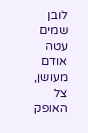לובן שמים עטה אודם מעושן, צל האופק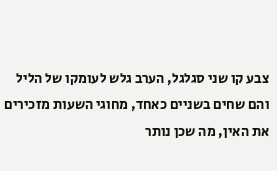צבע קו שני סגלגל, הערב גלש לעומקו של הליל והם שחים בשניים כאחד, מחוגי השעות מזכירים את האין, מה שכן נותר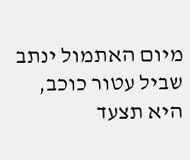מיום האתמול ינתב שביל עטור כוכב, היא תצעד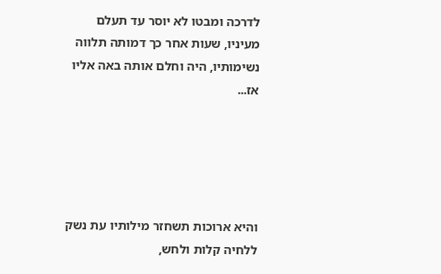לדרכה ומבטו לא יוסר עד תעלם מעיניו, שעות אחר כך דמותה תלווה נשימותיו, היה וחלם אותה באה אליו אז...





והיא ארוכות תשחזר מילותיו עת נשק ללחיה קלות ולחש,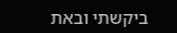ביקשתי ובאת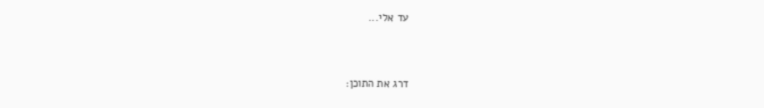עד אלי...


דרג את התוכן: